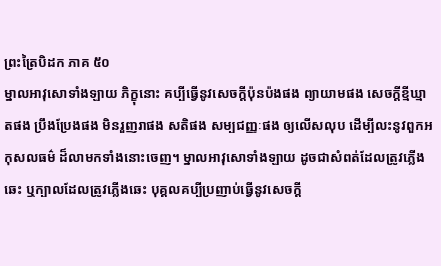ព្រះត្រៃបិដក ភាគ ៥០
ម្នាលអាវុសោទាំងឡាយ ភិក្ខុនោះ គប្បីធ្វើនូវសេចក្តីប៉ុនប៉ងផង ព្យាយាមផង សេចក្តីខ្មីឃ្មាតផង ប្រឹងប្រែងផង មិនរួញរាផង សតិផង សម្បជញ្ញៈផង ឲ្យលើសលុប ដើម្បីលះនូវពួកអកុសលធម៌ ដ៏លាមកទាំងនោះចេញ។ ម្នាលអាវុសោទាំងឡាយ ដូចជាសំពត់ដែលត្រូវភ្លើងឆេះ ឬក្បាលដែលត្រូវភ្លើងឆេះ បុគ្គលគប្បីប្រញាប់ធ្វើនូវសេចក្តី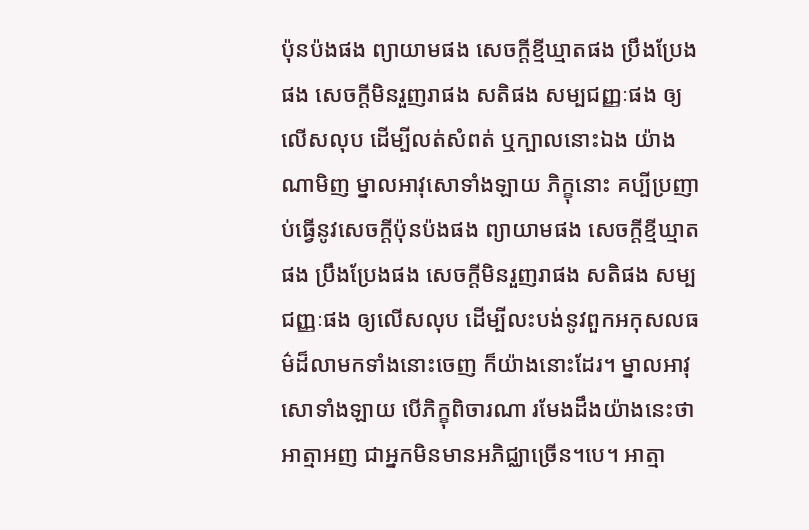ប៉ុនប៉ងផង ព្យាយាមផង សេចក្តីខ្មីឃ្មាតផង ប្រឹងប្រែងផង សេចក្តីមិនរួញរាផង សតិផង សម្បជញ្ញៈផង ឲ្យលើសលុប ដើម្បីលត់សំពត់ ឬក្បាលនោះឯង យ៉ាងណាមិញ ម្នាលអាវុសោទាំងឡាយ ភិក្ខុនោះ គប្បីប្រញាប់ធ្វើនូវសេចក្តីប៉ុនប៉ងផង ព្យាយាមផង សេចក្តីខ្មីឃ្មាតផង ប្រឹងប្រែងផង សេចក្តីមិនរួញរាផង សតិផង សម្បជញ្ញៈផង ឲ្យលើសលុប ដើម្បីលះបង់នូវពួកអកុសលធម៌ដ៏លាមកទាំងនោះចេញ ក៏យ៉ាងនោះដែរ។ ម្នាលអាវុសោទាំងឡាយ បើភិក្ខុពិចារណា រមែងដឹងយ៉ាងនេះថា អាត្មាអញ ជាអ្នកមិនមានអភិជ្ឈាច្រើន។បេ។ អាត្មា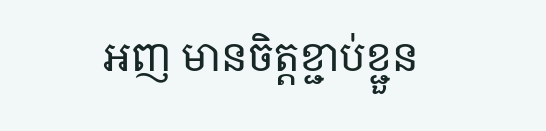អញ មានចិត្តខ្ជាប់ខ្ជួន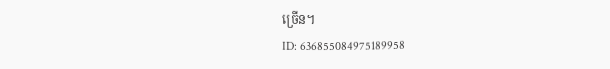ច្រើន។
ID: 636855084975189958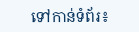ទៅកាន់ទំព័រ៖